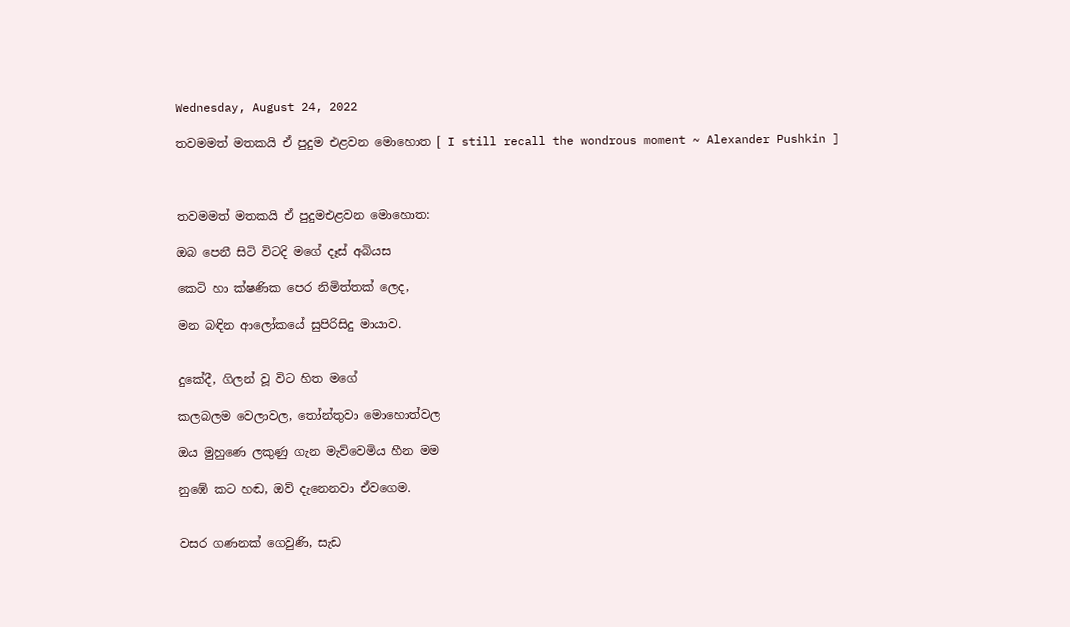Wednesday, August 24, 2022

තවමමත් මතකයි ඒ පුදුම එළවන මොහොත [ I still recall the wondrous moment ~ Alexander Pushkin ]



තවමමත් මතකයි ඒ පුදුමඑළවන මොහොත:

ඔබ පෙනී සිටි විටදි මගේ දෑස් අබියස

කෙටි හා ක්ෂණික පෙර නිමිත්තක් ලෙද,

මන බඳින ආලෝකයේ සුපිරිසිදු මායාව.


දුකේදී, ගිලන් වූ විට හිත මගේ

කලබලම වෙලාවල, තෝන්තුවා මොහොත්වල

ඔය මුහුණෙ ලකුණු ගැන මැව්වෙමිය හීන මම

නුඹේ කට හඬ, ඔව් දැනෙනවා ඒවගෙම.


වසර ගණනක් ගෙවුණි, සැඩ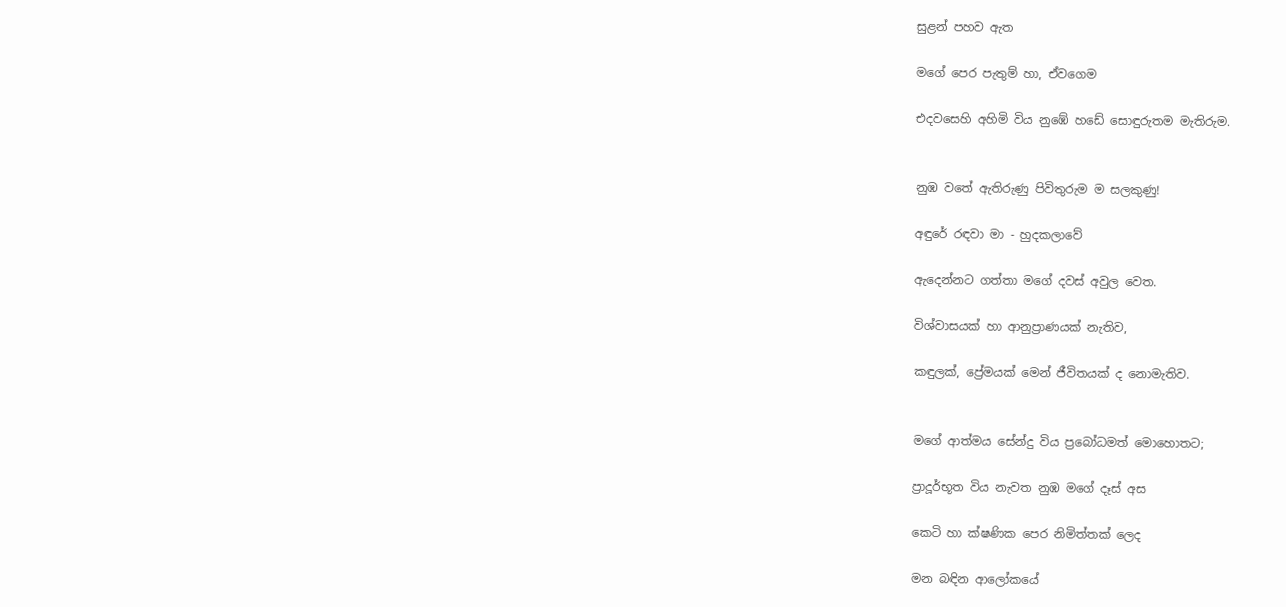සුළන් පහව ඇත

මගේ පෙර පැතුම් හා, ඒවගෙම

එදවසෙහි අහිමි විය නුඹේ හඩේ සොඳුරුතම මැතිරුම.


නුඹ වතේ ඇතිරුණු පිවිතුරුම ම සලකුණු!

අඳුරේ රඳවා මා - හුදකලාවේ

ඇදෙන්නට ගත්තා මගේ දවස් අවුල වෙත.

විශ්වාසයක් හා ආනුප්‍රාණයක් නැතිව,

කඳුලක්, ප්‍රේමයක් මෙන් ජීවිතයක් ද නොමැතිව.


මගේ ආත්මය සේන්දු විය ප්‍රබෝධමත් මොහොතට;

ප්‍රාදූර්භූත විය නැවත නුඹ මගේ දෑස් අස

කෙටි හා ක්ෂණික පෙර නිමිත්තක් ලෙද

මන බඳින ආලෝකයේ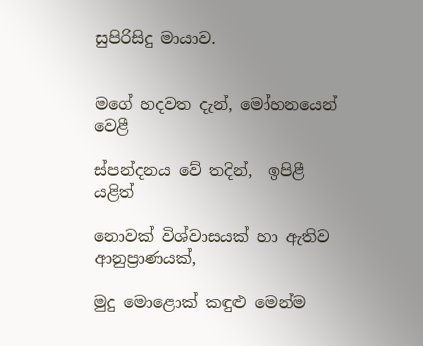සුපිරිසිදු මායාව.


මගේ හදවත දැන්, මෝහනයෙන් වෙළී

ස්පන්දනය වේ තදින්,  ඉපිළී යළිත්

නොවක් විශ්වාසයක් හා ඇතිව ආනුප්‍රාණයක්,

මුදු මොළොක් කඳුළු මෙන්ම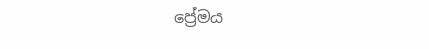ප්‍රේමය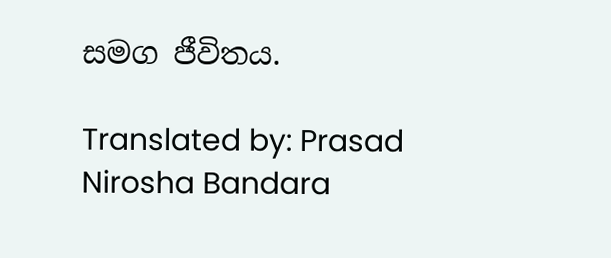සමග ජීවිතය.

Translated by: Prasad Nirosha Bandara